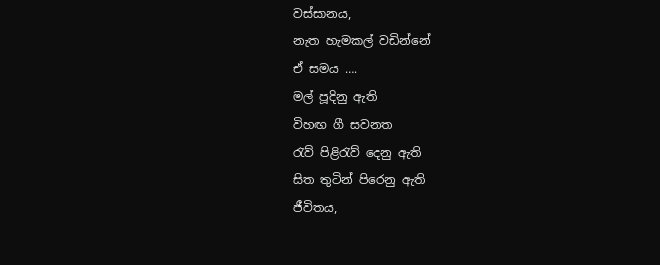වස්සානය,
නැත හැමකල් වඩින්නේ
ඒ සමය ….
මල් පූදිනු ඇති
විහඟ ගී සවනත
රැව් පිළිරැව් දෙනු ඇති
සිත තුටින් පිරෙනු ඇති
ජීවිතය,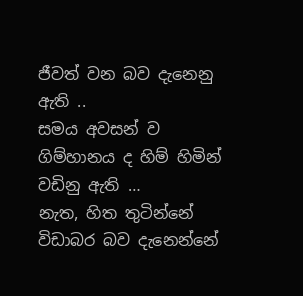ජීවත් වන බව දැනෙනු ඇති ..
සමය අවසන් ව
ගිම්හානය ද හිම් හිමින්
වඩිනු ඇති …
නැත, හිත තුටින්නේ
විඩාබර බව දැනෙන්නේ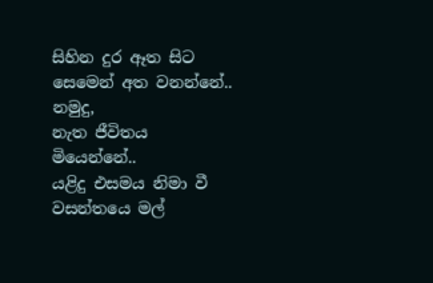සිහින දුර ඈත සිට
සෙමෙන් අත වනන්නේ..
නමුදු,
නැත ජීවිතය මියෙන්නේ..
යළිදු එසමය නිමා වී
වසන්තයෙ මල්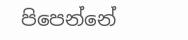පිපෙන්නේ